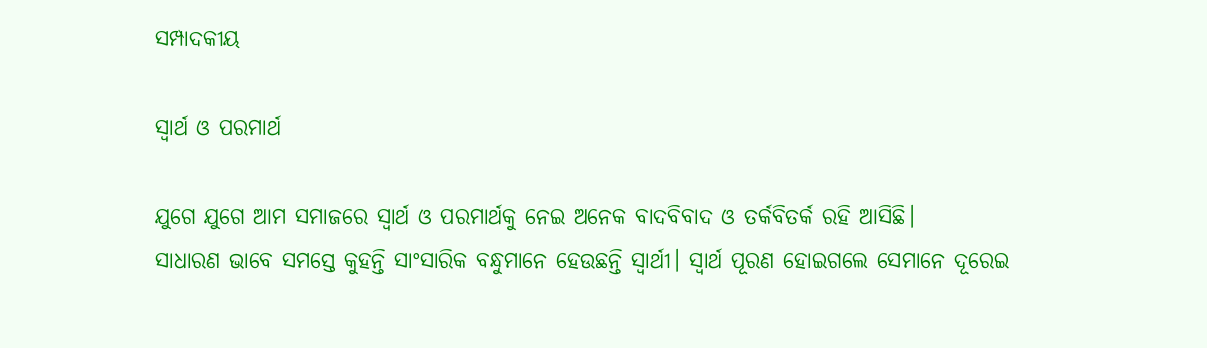ସମ୍ପାଦକୀୟ

ସ୍ବାର୍ଥ ଓ ପରମାର୍ଥ

ଯୁଗେ ଯୁଗେ ଆମ ସମାଜରେ ସ୍ବାର୍ଥ ଓ ପରମାର୍ଥକୁ ନେଇ ଅନେକ ବାଦବିବାଦ ଓ ତର୍କବିତର୍କ ରହି ଆସିଛି।
ସାଧାରଣ ଭାବେ ସମସ୍ତେ କୁହନ୍ତି ସାଂସାରିକ ବନ୍ଧୁମାନେ ହେଉଛନ୍ତି ସ୍ବାର୍ଥୀ। ସ୍ବାର୍ଥ ପୂରଣ ହୋଇଗଲେ ସେମାନେ ଦୂରେଇ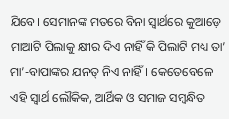ଯିବେ। ସେମାନଙ୍କ ମତରେ ବିନା ସ୍ବାର୍ଥରେ କୁଆଡ଼େ ମାଆଟି ପିଲାକୁ କ୍ଷୀର ଦିଏ ନାହିଁ କି ପିଲାଟି ମଧ୍ୟ ତା’ ମା’-ବାପାଙ୍କର ଯନତ୍ ନିଏ ନାହିଁ। କେତେବେଳେ ଏହି ସ୍ବାର୍ଥ ଲୌକିକ, ଆର୍ଥିକ ଓ ସମାଜ ସମ୍ବନ୍ଧିତ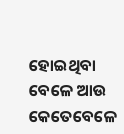ହୋଇଥିବା ବେଳେ ଆଉ କେତେବେଳେ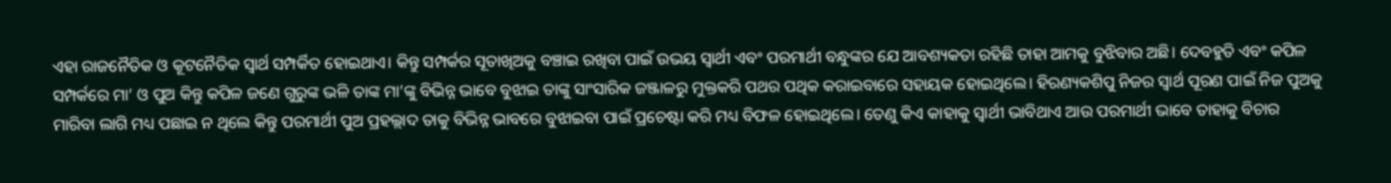ଏହା ରାଜନୈତିକ ଓ କୂଟନୈତିକ ସ୍ବାର୍ଥ ସମ୍ପର୍କିତ ହୋଇଥାଏ। କିନ୍ତୁ ସମ୍ପର୍କର ସୂତାଖିଅକୁ ବଞ୍ଚାଇ ରଖିବା ପାଇଁ ଉଭୟ ସ୍ବାର୍ଥୀ ଏବଂ ପରମାର୍ଥୀ ବନ୍ଧୁଙ୍କର ଯେ ଆବଶ୍ୟକତା ରହିଛି ତାହା ଆମକୁ ବୁଝିବାର ଅଛି। ଦେବହୁତି ଏବଂ କପିଳ ସମ୍ପର୍କରେ ମା’ ଓ ପୁଅ କିନ୍ତୁ କପିଳ ଜଣେ ଗୁରୁଙ୍କ ଭଳି ତାଙ୍କ ମା’ଙ୍କୁ ବିଭିନ୍ନ ଭାବେ ବୁଝାଇ ତାଙ୍କୁ ସାଂସାରିକ ଜଞ୍ଜାଳରୁ ମୁକ୍ତକରି ପଥର ପଥିକ କରାଇବାରେ ସହାୟକ ହୋଇଥିଲେ। ହିରଣ୍ୟକଶିପୁ ନିଜର ସ୍ବାର୍ଥ ପୂରଣ ପାଇଁ ନିଜ ପୁଅକୁ ମାରିବା ଲାଗି ମଧ୍ୟ ପଛାଇ ନ ଥିଲେ କିନ୍ତୁ ପରମାର୍ଥୀ ପୁଅ ପ୍ରହଲ୍ଲାଦ ତାକୁ ବିଭିନ୍ନ ଭାବରେ ବୁଝାଇବା ପାଇଁ ପ୍ରଚେଷ୍ଟା କରି ମଧ୍ୟ ବିଫଳ ହୋଇଥିଲେ। ତେଣୁ କିଏ କାହାକୁ ସ୍ବାର୍ଥୀ ଭାବିଥାଏ ଆଉ ପରମାର୍ଥୀ ଭାବେ ତାହାକୁ ବିଚାର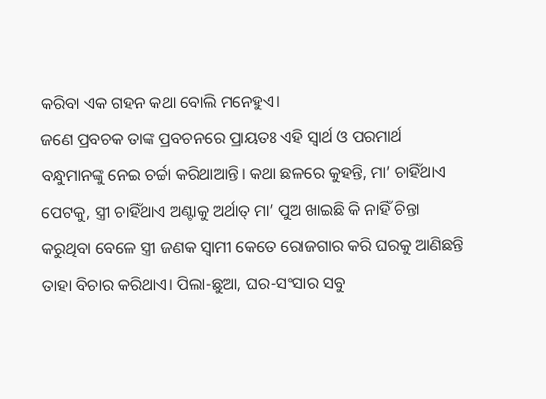କରିବା ଏକ ଗହନ କଥା ବୋଲି ମନେହୁଏ।
ଜଣେ ପ୍ରବଚକ ତାଙ୍କ ପ୍ରବଚନରେ ପ୍ରାୟତଃ ଏହି ସ୍ବାର୍ଥ ଓ ପରମାର୍ଥ ବନ୍ଧୁମାନଙ୍କୁ ନେଇ ଚର୍ଚ୍ଚା କରିଥାଆନ୍ତି। କଥା ଛଳରେ କୁହନ୍ତି, ମା’ ଚାହିଁଥାଏ ପେଟକୁ, ସ୍ତ୍ରୀ ଚାହିଁଥାଏ ଅଣ୍ଟାକୁ ଅର୍ଥାତ୍‌ ମା’ ପୁଅ ଖାଇଛି କି ନାହିଁ ଚିନ୍ତା କରୁଥିବା ବେଳେ ସ୍ତ୍ରୀ ଜଣକ ସ୍ବାମୀ କେତେ ରୋଜଗାର କରି ଘରକୁ ଆଣିଛନ୍ତି ତାହା ବିଚାର କରିଥାଏ। ପିଲା-ଛୁଆ, ଘର-ସଂସାର ସବୁ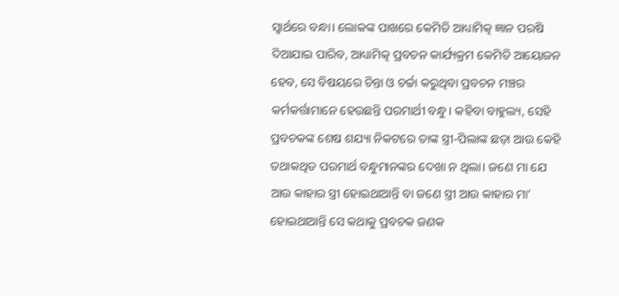ସ୍ବାର୍ଥରେ ବନ୍ଧା। ଲୋକଙ୍କ ପାଖରେ କେମିତି ଆଧ୍ୟାମିତ୍କ ଜ୍ଞାନ ପରଷି ଦିଆଯାଇ ପାରିବ, ଆଧ୍ୟାମିତ୍କ ପ୍ରବଚନ କାର୍ଯ୍ୟକ୍ରମ କେମିତି ଆୟୋଜନ ହେବ, ସେ ବିଷୟରେ ଚିନ୍ତା ଓ ଚର୍ଚ୍ଚା କରୁଥିବା ପ୍ରବଚନ ମଞ୍ଚର କର୍ମକର୍ତ୍ତାମାନେ ହେଉଛନ୍ତି ପରମାର୍ଥୀ ବନ୍ଧୁ। କହିବା ବାହୁଲ୍ୟ, ସେହି ପ୍ରବଚକଙ୍କ ଶେଷ ଶଯ୍ୟା ନିକଟରେ ତାଙ୍କ ସ୍ତ୍ରୀ-ପିଲାଙ୍କ ଛଡ଼ା ଆଉ କେହି ତଥାକଥିତ ପରମାର୍ଥ ବନ୍ଧୁମାନଙ୍କର ଦେଖା ନ ଥିଲା। ଜଣେ ମା ଯେ ଆଉ କାହାର ସ୍ତ୍ରୀ ହୋଇଥାଆନ୍ତି ବା ଜଣେ ସ୍ତ୍ରୀ ଆଉ କାହାର ମା’ ହୋଇଥାଆନ୍ତି ସେ କଥାକୁ ପ୍ରବଚକ ଜଣକ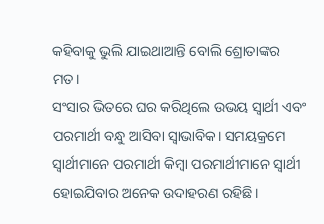କହିବାକୁ ଭୁଲି ଯାଇଥାଆନ୍ତି ବୋଲି ଶ୍ରୋତାଙ୍କର ମତ।
ସଂସାର ଭିତରେ ଘର କରିଥିଲେ ଉଭୟ ସ୍ବାର୍ଥୀ ଏବଂ ପରମାର୍ଥୀ ବନ୍ଧୁ ଆସିବା ସ୍ବାଭାବିକ। ସମୟକ୍ରମେ ସ୍ବାର୍ଥୀମାନେ ପରମାର୍ଥୀ କିମ୍ବା ପରମାର୍ଥୀମାନେ ସ୍ବାର୍ଥୀ ହୋଇଯିବାର ଅନେକ ଉଦାହରଣ ରହିଛି।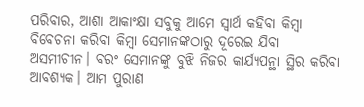ପରିବାର, ଆଶା ଆକାଂକ୍ଷା ସବୁକୁ ଆମେ ସ୍ବାର୍ଥ କହିବା କିମ୍ବା ବିବେଚନା କରିବା କିମ୍ବା ସେମାନଙ୍କଠାରୁ ଦୂରେଇ ଯିବା ଅସମୀଚୀନ। ବରଂ ସେମାନଙ୍କୁ ବୁଝି ନିଜର କାର୍ଯ୍ୟପନ୍ଥା ସ୍ଥିର କରିବା ଆବଶ୍ୟକ। ଆମ ପୁରାଣ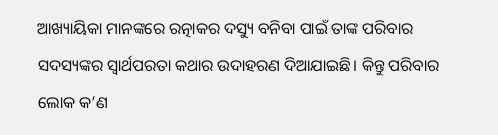ଆଖ୍ୟାୟିକା ମାନଙ୍କରେ ରତ୍ନାକର ଦସ୍ୟୁ ବନିବା ପାଇଁ ତାଙ୍କ ପରିବାର ସଦସ୍ୟଙ୍କର ସ୍ବାର୍ଥପରତା କଥାର ଉଦାହରଣ ଦିଆଯାଇଛି। କିନ୍ତୁ ପରିବାର ଲୋକ କ’ଣ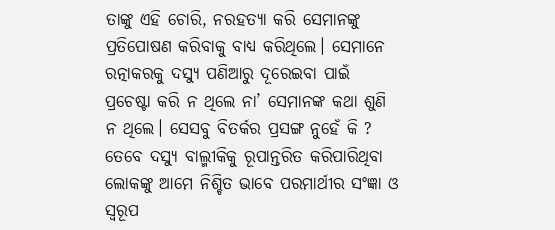ତାଙ୍କୁ ଏହି ଚୋରି, ନରହତ୍ୟା କରି ସେମାନଙ୍କୁ ପ୍ରତିପୋଷଣ କରିବାକୁ ବାଧ୍ୟ କରିଥିଲେ। ସେମାନେ ରତ୍ନାକରକୁ ଦସ୍ୟୁ ପଣିଆରୁ ଦୂରେଇବା ପାଇଁ ପ୍ରଚେଷ୍ଟା କରି ନ ଥିଲେ ନା’ ସେମାନଙ୍କ କଥା ଶୁଣି ନ ଥିଲେ। ସେସବୁ ବିତର୍କର ପ୍ରସଙ୍ଗ ନୁହେଁ କି ? ତେବେ ଦସ୍ୟୁ ବାଲ୍ମୀକିକୁ ରୂପାନ୍ତରିତ କରିପାରିଥିବା ଲୋକଙ୍କୁ ଆମେ ନିଶ୍ଚିତ ଭାବେ ପରମାର୍ଥୀର ସଂଜ୍ଞା ଓ ସ୍ବରୂପ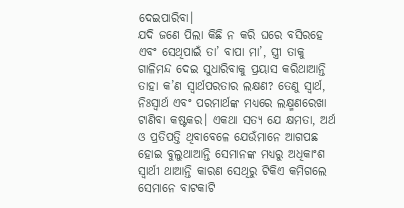ଦେଇପାରିବା।
ଯଦି ଜଣେ ପିଲା କିଛି ନ କରି ଘରେ ବସିରହେ ଏବଂ ସେଥିପାଇଁ ତା’ ବାପା ମା’, ସ୍ତ୍ରୀ ତାକୁ ଗାଳିମନ୍ଦ ଦେଇ ସୁଧାରିବାକୁ ପ୍ରୟାସ କରିଥାଆନ୍ତି ତାହା କ’ଣ ସ୍ବାର୍ଥପରତାର ଲକ୍ଷଣ? ତେଣୁ ସ୍ବାର୍ଥ, ନିଃସ୍ବାର୍ଥ ଏବଂ ପରମାର୍ଥଙ୍କ ମଧ୍ୟରେ ଲକ୍ଷ୍ମଣରେଖା ଟାଣିବା କଷ୍ଟକର। ଏକଥା ସତ୍ୟ ଯେ କ୍ଷମତା, ଅର୍ଥ ଓ ପ୍ରତିପତ୍ତି ଥିବାବେଳେ ଯେଉଁମାନେ ଆଗପଛ ହୋଇ ବୁଲୁଥାଆନ୍ତି ସେମାନଙ୍କ ମଧ୍ୟରୁ ଅଧିକାଂଶ ସ୍ବାର୍ଥୀ ଥାଆନ୍ତି କାରଣ ସେଥିରୁ ଟିକିଏ କମିଗଲେ ସେମାନେ ବାଟକାଟି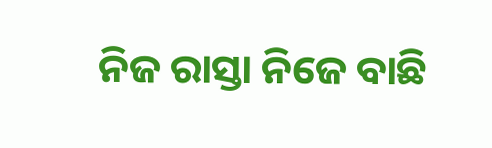ନିଜ ରାସ୍ତା ନିଜେ ବାଛି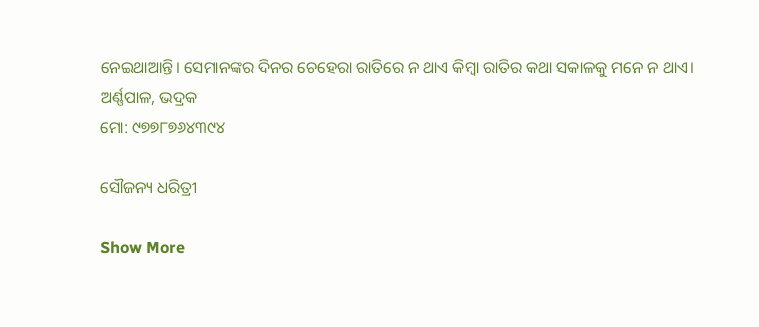ନେଇଥାଆନ୍ତି। ସେମାନଙ୍କର ଦିନର ଚେହେରା ରାତିରେ ନ ଥାଏ କିମ୍ବା ରାତିର କଥା ସକାଳକୁ ମନେ ନ ଥାଏ।
ଅର୍ଣ୍ଣପାଳ, ଭଦ୍ରକ
ମୋ: ୯୭୭୮୭୬୪୩୯୪

ସୌଜନ୍ୟ ଧରିତ୍ରୀ

Show More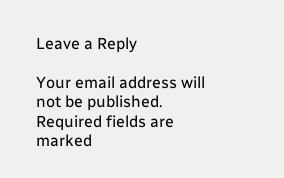Leave a Reply

Your email address will not be published. Required fields are marked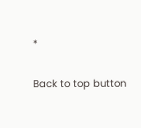*

Back to top button